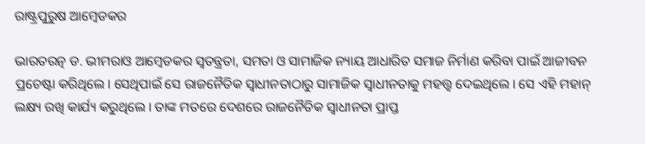ରାଷ୍ଟ୍ରପୁରୁଷ ଆମ୍ବେଡକର

ଭାରତରତ୍ନ ଡ. ଭୀମରାଓ ଆମ୍ବେଡକର ସ୍ବତନ୍ତ୍ରତା, ସମତା ଓ ସାମାଜିକ ନ୍ୟାୟ ଆଧାରିତ ସମାଜ ନିର୍ମାଣ କରିବା ପାଇଁ ଆଜୀବନ ପ୍ରଚେଷ୍ଟା କରିଥିଲେ। ସେଥିପାଇଁ ସେ ରାଜନୈତିକ ସ୍ବାଧୀନତାଠାରୁ ସାମାଜିକ ସ୍ବାଧୀନତାକୁ ମହତ୍ତ୍ୱ ଦେଇଥିଲେ। ସେ ଏହି ମହାନ୍‌ ଲକ୍ଷ୍ୟ ରଖି କାର୍ଯ୍ୟ କରୁଥିଲେ। ତାଙ୍କ ମତରେ ଦେଶରେ ରାଜନୈତିକ ସ୍ବାଧୀନତା ପ୍ରାପ୍ତ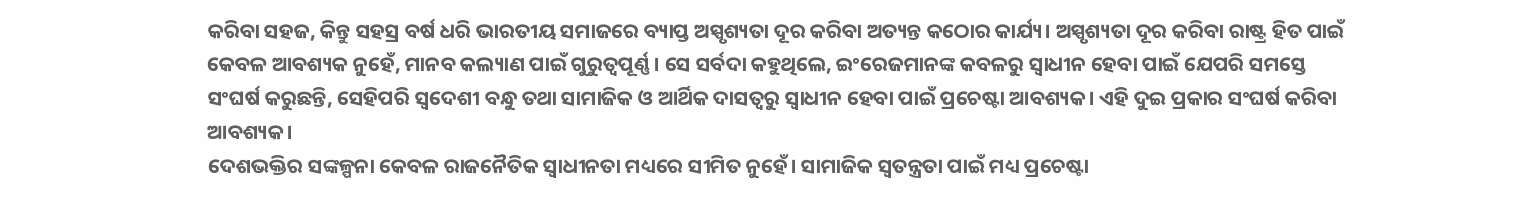କରିବା ସହଜ, କିନ୍ତୁ ସହସ୍ର ବର୍ଷ ଧରି ଭାରତୀୟ ସମାଜରେ ବ୍ୟାପ୍ତ ଅସ୍ପୃଶ୍ୟତା ଦୂର କରିବା ଅତ୍ୟନ୍ତ କଠୋର କାର୍ଯ୍ୟ। ଅସ୍ପୃଶ୍ୟତା ଦୂର କରିବା ରାଷ୍ଟ୍ର ହିତ ପାଇଁ କେବଳ ଆବଶ୍ୟକ ନୁହେଁ, ମାନବ କଲ୍ୟାଣ ପାଇଁ ଗୁରୁତ୍ୱପୂର୍ଣ୍ଣ। ସେ ସର୍ବଦା କହୁଥିଲେ, ଇଂରେଜମାନଙ୍କ କବଳରୁ ସ୍ବାଧୀନ ହେବା ପାଇଁ ଯେପରି ସମସ୍ତେ ସଂଘର୍ଷ କରୁଛନ୍ତି, ସେହିପରି ସ୍ବଦେଶୀ ବନ୍ଧୁ ତଥା ସାମାଜିକ ଓ ଆର୍ଥିକ ଦାସତ୍ୱରୁ ସ୍ବାଧୀନ ହେବା ପାଇଁ ପ୍ରଚେଷ୍ଟା ଆବଶ୍ୟକ। ଏହି ଦୁଇ ପ୍ରକାର ସଂଘର୍ଷ କରିବା ଆବଶ୍ୟକ।
ଦେଶଭକ୍ତିର ସଙ୍କଳ୍ପନା କେବଳ ରାଜନୈତିକ ସ୍ବାଧୀନତା ମଧ୍ୟରେ ସୀମିତ ନୁହେଁ। ସାମାଜିକ ସ୍ବତନ୍ତ୍ରତା ପାଇଁ ମଧ୍ୟ ପ୍ରଚେଷ୍ଟା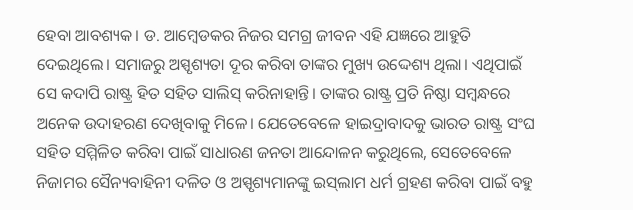ହେବା ଆବଶ୍ୟକ। ଡ. ଆମ୍ବେଡକର ନିଜର ସମଗ୍ର ଜୀବନ ଏହି ଯଜ୍ଞରେ ଆହୁତି ଦେଇଥିଲେ। ସମାଜରୁ ଅସ୍ପୃଶ୍ୟତା ଦୂର କରିବା ତାଙ୍କର ମୁଖ୍ୟ ଉଦ୍ଦେଶ୍ୟ ଥିଲା। ଏଥିପାଇଁ ସେ କଦାପି ରାଷ୍ଟ୍ର ହିତ ସହିତ ସାଲିସ୍‌ କରିନାହାନ୍ତି। ତାଙ୍କର ରାଷ୍ଟ୍ର ପ୍ରତି ନିଷ୍ଠା ସମ୍ବନ୍ଧରେ ଅନେକ ଉଦାହରଣ ଦେଖିବାକୁ ମିଳେ। ଯେତେବେଳେ ହାଇଦ୍ରାବାଦକୁ ଭାରତ ରାଷ୍ଟ୍ର ସଂଘ ସହିତ ସମ୍ମିଳିତ କରିବା ପାଇଁ ସାଧାରଣ ଜନତା ଆନ୍ଦୋଳନ କରୁଥିଲେ, ସେତେବେଳେ ନିଜାମର ସୈନ୍ୟବାହିନୀ ଦଳିତ ଓ ଅସ୍ପୃଶ୍ୟମାନଙ୍କୁ ଇସ୍‌ଲାମ ଧର୍ମ ଗ୍ରହଣ କରିବା ପାଇଁ ବହୁ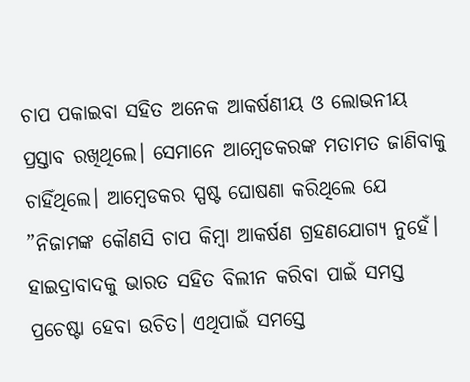ଚାପ ପକାଇବା ସହିତ ଅନେକ ଆକର୍ଷଣୀୟ ଓ ଲୋଭନୀୟ ପ୍ରସ୍ତାବ ରଖିଥିଲେ। ସେମାନେ ଆମ୍ବେଡକରଙ୍କ ମତାମତ ଜାଣିବାକୁ ଚାହିଁଥିଲେ। ଆମ୍ବେଡକର ସ୍ପଷ୍ଟ ଘୋଷଣା କରିଥିଲେ ଯେ ”ନିଜାମଙ୍କ କୌଣସି ଚାପ କିମ୍ବା ଆକର୍ଷଣ ଗ୍ରହଣଯୋଗ୍ୟ ନୁହେଁ। ହାଇଦ୍ରାବାଦକୁ ଭାରତ ସହିତ ବିଲୀନ କରିବା ପାଇଁ ସମସ୍ତ ପ୍ରଚେଷ୍ଟା ହେବା ଉଚିତ। ଏଥିପାଇଁ ସମସ୍ତେ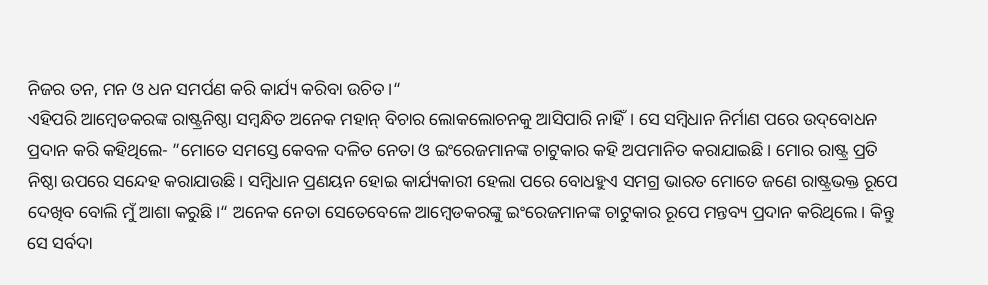ନିଜର ତନ, ମନ ଓ ଧନ ସମର୍ପଣ କରି କାର୍ଯ୍ୟ କରିବା ଉଚିତ।“
ଏହିପରି ଆମ୍ବେଡକରଙ୍କ ରାଷ୍ଟ୍ରନିଷ୍ଠା ସମ୍ବନ୍ଧିତ ଅନେକ ମହାନ୍‌ ବିଚାର ଲୋକଲୋଚନକୁ ଆସିପାରି ନାହିଁ। ସେ ସମ୍ବିଧାନ ନିର୍ମାଣ ପରେ ଉଦ୍‌ବୋଧନ ପ୍ରଦାନ କରି କହିଥିଲେ- ”ମୋତେ ସମସ୍ତେ କେବଳ ଦଳିତ ନେତା ଓ ଇଂରେଜମାନଙ୍କ ଚାଟୁକାର କହି ଅପମାନିତ କରାଯାଇଛି। ମୋର ରାଷ୍ଟ୍ର ପ୍ରତି ନିଷ୍ଠା ଉପରେ ସନ୍ଦେହ କରାଯାଉଛି। ସମ୍ବିଧାନ ପ୍ରଣୟନ ହୋଇ କାର୍ଯ୍ୟକାରୀ ହେଲା ପରେ ବୋଧହୁଏ ସମଗ୍ର ଭାରତ ମୋତେ ଜଣେ ରାଷ୍ଟ୍ରଭକ୍ତ ରୂପେ ଦେଖିବ ବୋଲି ମୁଁ ଆଶା କରୁଛି।“ ଅନେକ ନେତା ସେତେବେଳେ ଆମ୍ବେଡକରଙ୍କୁ ଇଂରେଜମାନଙ୍କ ଚାଟୁକାର ରୂପେ ମନ୍ତବ୍ୟ ପ୍ରଦାନ କରିଥିଲେ। କିନ୍ତୁ ସେ ସର୍ବଦା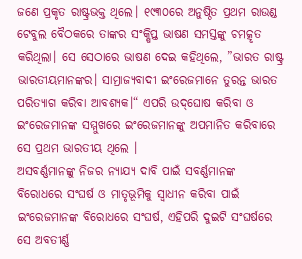ଜଣେ ପ୍ରକୃତ ରାଷ୍ଟ୍ରଭକ୍ତ ଥିଲେ। ୧୯୩୦ରେ ଅନୁଷ୍ଠିତ ପ୍ରଥମ ରାଉଣ୍ଡ ଟେବୁଲ ବୈଠକରେ ତାଙ୍କର ସଂକ୍ଷିପ୍ତ ଭାଷଣ ସମସ୍ତଙ୍କୁ ଚମତ୍କୃତ କରିଥିଲା। ସେ ସେଠାରେ ଭାଷଣ ଦେଇ କହିଥିଲେ, ”ଭାରତ ରାଷ୍ଟ୍ର ଭାରତୀୟମାନଙ୍କର। ସାମ୍ରାଜ୍ୟବାଦୀ ଇଂରେଜମାନେ ତୁରନ୍ତ ଭାରତ ପରିତ୍ୟାଗ କରିବା ଆବଶ୍ୟକ।“ ଏପରି ଉଦ୍‌ଘୋଷ କରିବା ଓ ଇଂରେଜମାନଙ୍କ ସମ୍ମୁଖରେ ଇଂରେଜମାନଙ୍କୁ ଅପମାନିତ କରିବାରେ ସେ ପ୍ରଥମ ଭାରତୀୟ ଥିଲେ ।
ଅସବର୍ଣ୍ଣମାନଙ୍କୁ ନିଜର ନ୍ୟାଯ୍ୟ ଦାବି ପାଇଁ ସବର୍ଣ୍ଣମାନଙ୍କ ବିରୋଧରେ ସଂଘର୍ଷ ଓ ମାତୃଭୂମିକୁ ସ୍ବାଧୀନ କରିବା ପାଇଁ ଇଂରେଜମାନଙ୍କ ବିରୋଧରେ ସଂଘର୍ଷ, ଏହିପରି ଦୁଇଟି ସଂଘର୍ଷରେ ସେ ଅବତୀର୍ଣ୍ଣ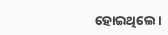ହୋଇଥିଲେ।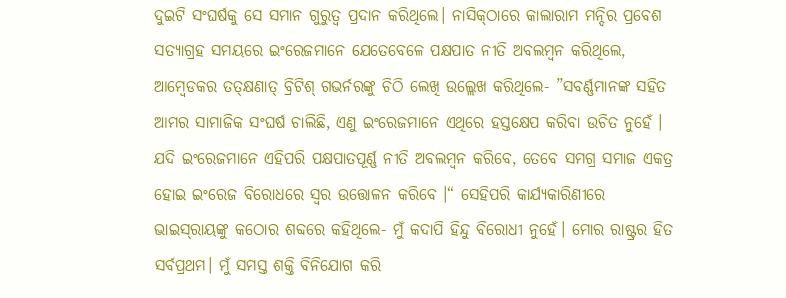ଦୁଇଟି ସଂଘର୍ଷକୁ ସେ ସମାନ ଗୁରୁତ୍ୱ ପ୍ରଦାନ କରିଥିଲେ। ନାସିକ୍‌ଠାରେ କାଲାରାମ ମନ୍ଦିର ପ୍ରବେଶ ସତ୍ୟାଗ୍ରହ ସମୟରେ ଇଂରେଜମାନେ ଯେତେବେଳେ ପକ୍ଷପାତ ନୀତି ଅବଲମ୍ବନ କରିଥିଲେ, ଆମ୍ବେଡକର ତତ୍‌କ୍ଷଣାତ୍‌ ବ୍ରିଟିଶ୍‌ ଗଭର୍ନରଙ୍କୁ ଚିଠି ଲେଖି ଉଲ୍ଲେଖ କରିଥିଲେ- ”ସବର୍ଣ୍ଣମାନଙ୍କ ସହିତ ଆମର ସାମାଜିକ ସଂଘର୍ଷ ଚାଲିଛି, ଏଣୁ ଇଂରେଜମାନେ ଏଥିରେ ହସ୍ତକ୍ଷେପ କରିବା ଉଚିତ ନୁହେଁ । ଯଦି ଇଂରେଜମାନେ ଏହିପରି ପକ୍ଷପାତପୂର୍ଣ୍ଣ ନୀତି ଅବଲମ୍ବନ କରିବେ, ତେବେ ସମଗ୍ର ସମାଜ ଏକତ୍ର ହୋଇ ଇଂରେଜ ବିରୋଧରେ ସ୍ବର ଉତ୍ତୋଳନ କରିବେ ।“ ସେହିପରି କାର୍ଯ୍ୟକାରିଣୀରେ ଭାଇସ୍‌ରାୟଙ୍କୁ କଠୋର ଶବ୍ଦରେ କହିଥିଲେ- ମୁଁ କଦାପି ହିନ୍ଦୁ ବିରୋଧୀ ନୁହେଁ। ମୋର ରାଷ୍ଟ୍ରର ହିତ ସର୍ବପ୍ରଥମ। ମୁଁ ସମସ୍ତ ଶକ୍ତି ବିନିଯୋଗ କରି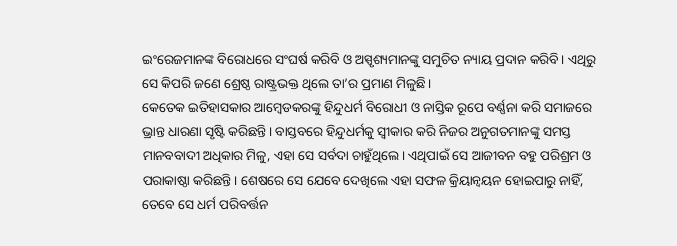ଇଂରେଜମାନଙ୍କ ବିରୋଧରେ ସଂଘର୍ଷ କରିବି ଓ ଅସ୍ପୃଶ୍ୟମାନଙ୍କୁ ସମୁଚିତ ନ୍ୟାୟ ପ୍ରଦାନ କରିବି। ଏଥିରୁ ସେ କିପରି ଜଣେ ଶ୍ରେଷ୍ଠ ରାଷ୍ଟ୍ରଭକ୍ତ ଥିଲେ ତା’ର ପ୍ରମାଣ ମିଳୁଛି।
କେତେକ ଇତିହାସକାର ଆମ୍ବେଡକରଙ୍କୁ ହିନ୍ଦୁଧର୍ମ ବିରୋଧୀ ଓ ନାସ୍ତିକ ରୂପେ ବର୍ଣ୍ଣନା କରି ସମାଜରେ ଭ୍ରାନ୍ତ ଧାରଣା ସୃଷ୍ଟି କରିଛନ୍ତି। ବାସ୍ତବରେ ହିନ୍ଦୁଧର୍ମକୁ ସ୍ବୀକାର କରି ନିଜର ଅନୁଗତମାନଙ୍କୁ ସମସ୍ତ ମାନବବାଦୀ ଅଧିକାର ମିଳୁ, ଏହା ସେ ସର୍ବଦା ଚାହୁଁଥିଲେ। ଏଥିପାଇଁ ସେ ଆଜୀବନ ବହୁ ପରିଶ୍ରମ ଓ ପରାକାଷ୍ଠା କରିଛନ୍ତି। ଶେଷରେ ସେ ଯେବେ ଦେଖିଲେ ଏହା ସଫଳ କ୍ରିୟାନ୍ବୟନ ହୋଇପାରୁ ନାହିଁ, ତେବେ ସେ ଧର୍ମ ପରିବର୍ତ୍ତନ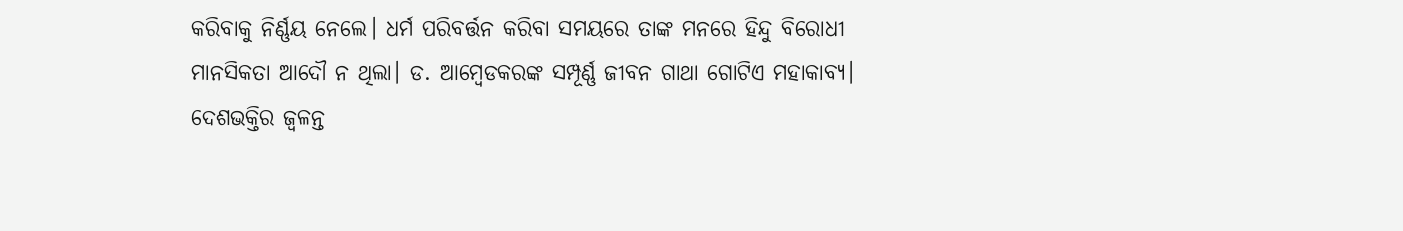କରିବାକୁ ନିର୍ଣ୍ଣୟ ନେଲେ। ଧର୍ମ ପରିବର୍ତ୍ତନ କରିବା ସମୟରେ ତାଙ୍କ ମନରେ ହିନ୍ଦୁ ବିରୋଧୀ ମାନସିକତା ଆଦୌ ନ ଥିଲା। ଡ. ଆମ୍ବେଡକରଙ୍କ ସମ୍ପୂର୍ଣ୍ଣ ଜୀବନ ଗାଥା ଗୋଟିଏ ମହାକାବ୍ୟ। ଦେଶଭକ୍ତିର ଜ୍ୱଳନ୍ତ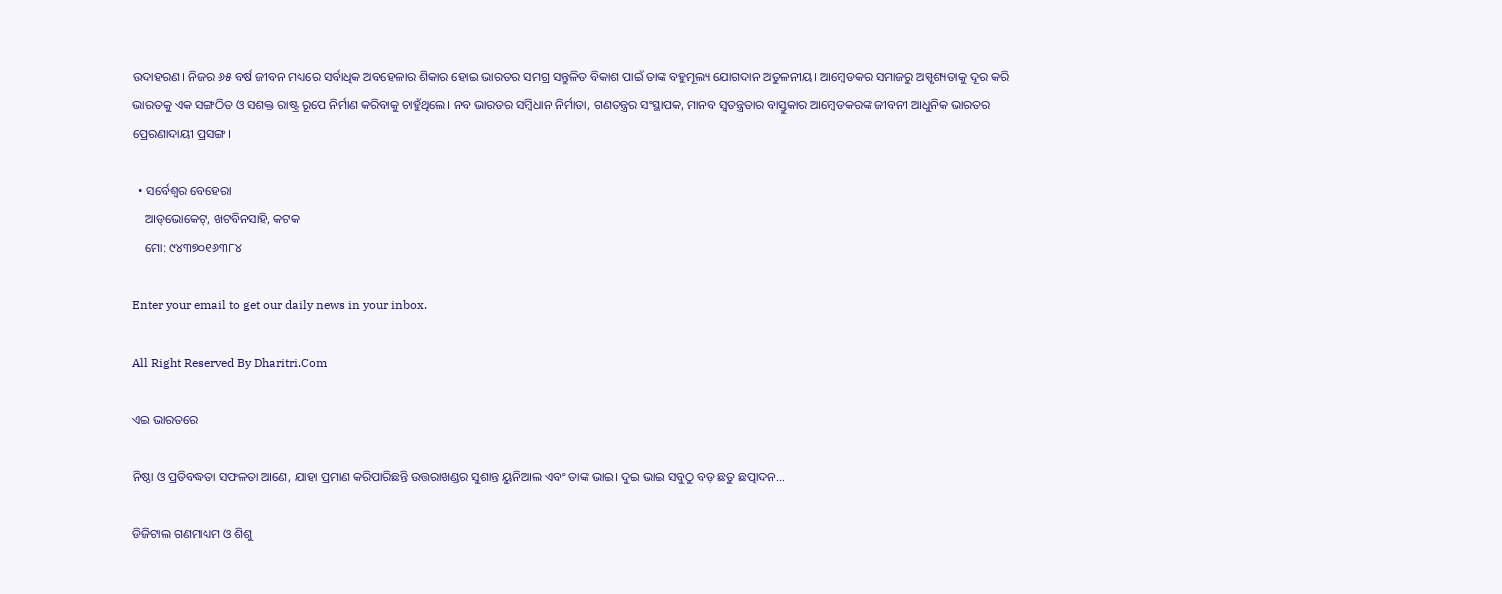ଉଦାହରଣ। ନିଜର ୬୫ ବର୍ଷ ଜୀବନ ମଧ୍ୟରେ ସର୍ବାଧିକ ଅବହେଳାର ଶିକାର ହୋଇ ଭାରତର ସମଗ୍ର ସନ୍ତୁଳିତ ବିକାଶ ପାଇଁ ତାଙ୍କ ବହୁମୂଲ୍ୟ ଯୋଗଦାନ ଅତୁଳନୀୟ। ଆମ୍ବେଡକର ସମାଜରୁ ଅସ୍ପୃଶ୍ୟତାକୁ ଦୂର କରି ଭାରତକୁ ଏକ ସଙ୍ଗଠିତ ଓ ସଶକ୍ତ ରାଷ୍ଟ୍ର ରୂପେ ନିର୍ମାଣ କରିବାକୁ ଚାହୁଁଥିଲେ। ନବ ଭାରତର ସମ୍ବିଧାନ ନିର୍ମାତା, ଗଣତନ୍ତ୍ରର ସଂସ୍ଥାପକ, ମାନବ ସ୍ବତନ୍ତ୍ରତାର ବାସ୍ତୁକାର ଆମ୍ବେଡକରଙ୍କ ଜୀବନୀ ଆଧୁନିକ ଭାରତର ପ୍ରେରଣାଦାୟୀ ପ୍ରସଙ୍ଗ।

  • ସର୍ବେଶ୍ୱର ବେହେରା
    ଆଡ୍‌ଭୋକେଟ୍‌, ଖଟବିନସାହି, କଟକ
    ମୋ: ୯୪୩୭୦୧୬୩୮୪

Enter your email to get our daily news in your inbox.

All Right Reserved By Dharitri.Com

ଏଇ ଭାରତରେ

ନିଷ୍ଠା ଓ ପ୍ରତିବଦ୍ଧତା ସଫଳତା ଆଣେ, ଯାହା ପ୍ରମାଣ କରିପାରିଛନ୍ତି ଉତ୍ତରାଖଣ୍ଡର ସୁଶାନ୍ତ ୟୁନିଆଲ ଏବଂ ତାଙ୍କ ଭାଇ। ଦୁଇ ଭାଇ ସବୁଠୁ ବଡ଼ ଛତୁ ଛତ୍ପାଦନ…

ଡିଜିଟାଲ ଗଣମାଧ୍ୟମ ଓ ଶିଶୁ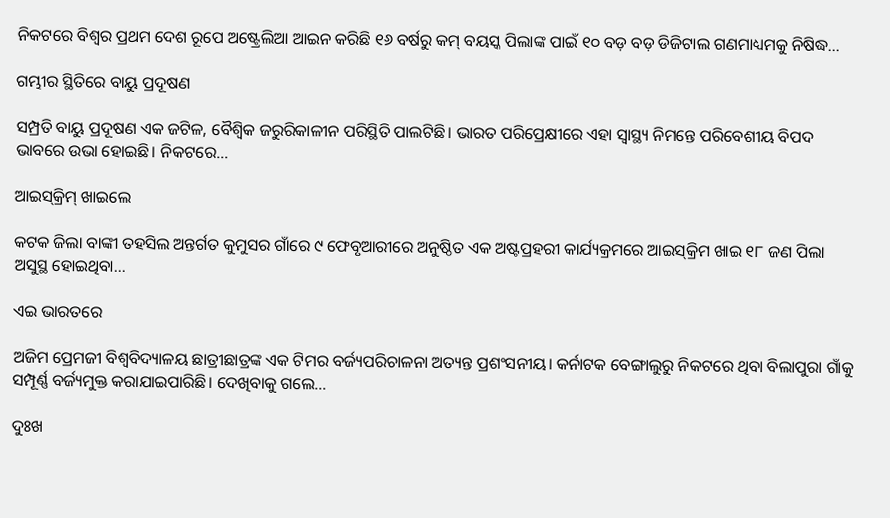ନିକଟରେ ବିଶ୍ୱର ପ୍ରଥମ ଦେଶ ରୂପେ ଅଷ୍ଟ୍ରେଲିଆ ଆଇନ କରିଛି ୧୬ ବର୍ଷରୁ କମ୍‌ ବୟସ୍କ ପିଲାଙ୍କ ପାଇଁ ୧୦ ବଡ଼ ବଡ଼ ଡିଜିଟାଲ ଗଣମାଧ୍ୟମକୁ ନିଷିଦ୍ଧ…

ଗମ୍ଭୀର ସ୍ଥିତିରେ ବାୟୁ ପ୍ରଦୂଷଣ

ସମ୍ପ୍ରତି ବାୟୁ ପ୍ରଦୂଷଣ ଏକ ଜଟିଳ, ବୈଶ୍ୱିକ ଜରୁରିକାଳୀନ ପରିସ୍ଥିତି ପାଲଟିଛି। ଭାରତ ପରିପ୍ରେକ୍ଷୀରେ ଏହା ସ୍ବାସ୍ଥ୍ୟ ନିମନ୍ତେ ପରିବେଶୀୟ ବିପଦ ଭାବରେ ଉଭା ହୋଇଛି। ନିକଟରେ…

ଆଇସ୍‌କ୍ରିମ୍‌ ଖାଇଲେ

କଟକ ଜିଲା ବାଙ୍କୀ ତହସିଲ ଅନ୍ତର୍ଗତ କୁମୁସର ଗାଁରେ ୯ ଫେବୃଆରୀରେ ଅନୁଷ୍ଠିତ ଏକ ଅଷ୍ଟପ୍ରହରୀ କାର୍ଯ୍ୟକ୍ରମରେ ଆଇସ୍‌କ୍ରିମ ଖାଇ ୧୮ ଜଣ ପିଲା ଅସୁସ୍ଥ ହୋଇଥିବା…

ଏଇ ଭାରତରେ

ଅଜିମ ପ୍ରେମଜୀ ବିଶ୍ୱବିଦ୍ୟାଳୟ ଛାତ୍ରୀଛାତ୍ରଙ୍କ ଏକ ଟିମର ବର୍ଜ୍ୟପରିଚାଳନା ଅତ୍ୟନ୍ତ ପ୍ରଶଂସନୀୟ। କର୍ନାଟକ ବେଙ୍ଗାଲୁରୁ ନିକଟରେ ଥିବା ବିଲାପୁରା ଗାଁକୁ ସମ୍ପୂର୍ଣ୍ଣ ବର୍ଜ୍ୟମୁକ୍ତ କରାଯାଇପାରିଛି। ଦେଖିବାକୁ ଗଲେ…

ଦୁଃଖ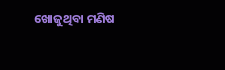ଖୋଜୁଥିବା ମଣିଷ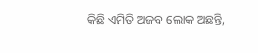କିଛି ଏମିତି ଅଜବ ଲୋକ ଅଛନ୍ତି,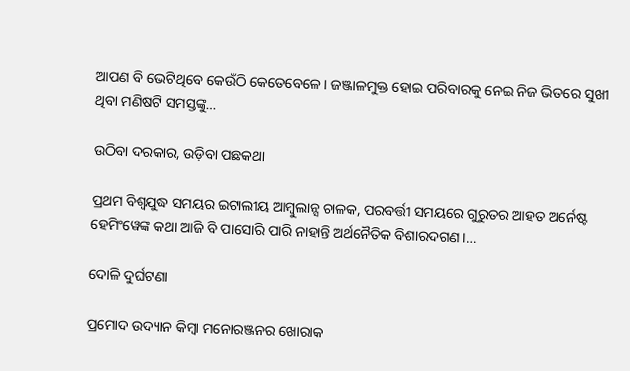ଆପଣ ବି ଭେଟିଥିବେ କେଉଁଠି କେତେବେଳେ। ଜଞ୍ଜାଳମୁକ୍ତ ହୋଇ ପରିବାରକୁ ନେଇ ନିଜ ଭିତରେ ସୁଖୀ ଥିବା ମଣିଷଟି ସମସ୍ତଙ୍କୁ…

ଉଠିବା ଦରକାର, ଉଡ଼ିବା ପଛକଥା

ପ୍ରଥମ ବିଶ୍ୱଯୁଦ୍ଧ ସମୟର ଇଟାଲୀୟ ଆମ୍ବୁଲାନ୍ସ ଚାଳକ, ପରବର୍ତ୍ତୀ ସମୟରେ ଗୁରୁତର ଆହତ ଅର୍ନେଷ୍ଟ ହେମିଂୱେଙ୍କ କଥା ଆଜି ବି ପାସୋରି ପାରି ନାହାନ୍ତି ଅର୍ଥନୈତିକ ବିଶାରଦଗଣ।…

ଦୋଳି ଦୁର୍ଘଟଣା

ପ୍ରମୋଦ ଉଦ୍ୟାନ କିମ୍ବା ମନୋରଞ୍ଜନର ଖୋରାକ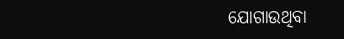ଯୋଗାଉଥିବା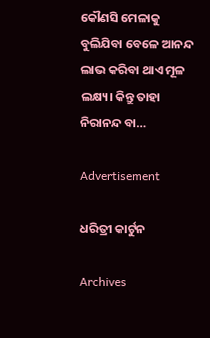କୌଣସି ମେଳାକୁ ବୁଲିଯିବା ବେଳେ ଆନନ୍ଦ ଲାଭ କରିବା ଥାଏ ମୂଳ ଲକ୍ଷ୍ୟ। କିନ୍ତୁ ତାହା ନିରାନନ୍ଦ ବା…

Advertisement

ଧରିତ୍ରୀ କାର୍ଟୁନ

Archives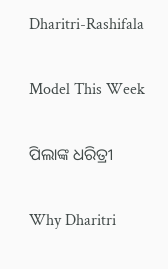Dharitri-Rashifala

Model This Week

ପିଲାଙ୍କ ଧରିତ୍ରୀ

Why Dharitri